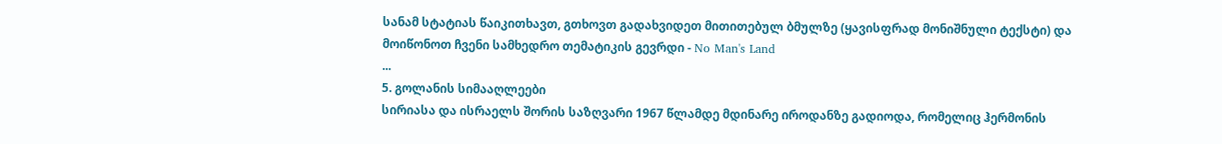სანამ სტატიას წაიკითხავთ, გთხოვთ გადახვიდეთ მითითებულ ბმულზე (ყავისფრად მონიშნული ტექსტი) და მოიწონოთ ჩვენი სამხედრო თემატიკის გევრდი - No Man's Land
...
5. გოლანის სიმააღლეები
სირიასა და ისრაელს შორის საზღვარი 1967 წლამდე მდინარე იროდანზე გადიოდა, რომელიც ჰერმონის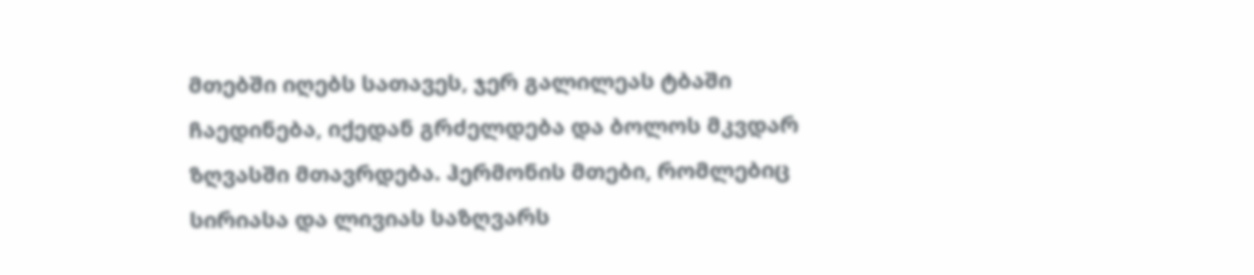მთებში იღებს სათავეს, ჯერ გალილეას ტბაში ჩაედინება, იქედან გრძელდება და ბოლოს მკვდარ ზღვასში მთავრდება. ჰერმონის მთები, რომლებიც სირიასა და ლივიას საზღვარს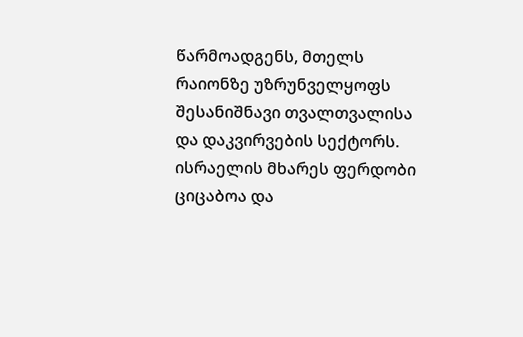წარმოადგენს, მთელს რაიონზე უზრუნველყოფს შესანიშნავი თვალთვალისა და დაკვირვების სექტორს.
ისრაელის მხარეს ფერდობი ციცაბოა და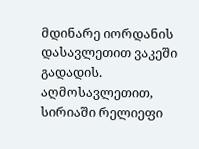მდინარე იორდანის დასავლეთით ვაკეში გადადის. აღმოსავლეთით, სირიაში რელიეფი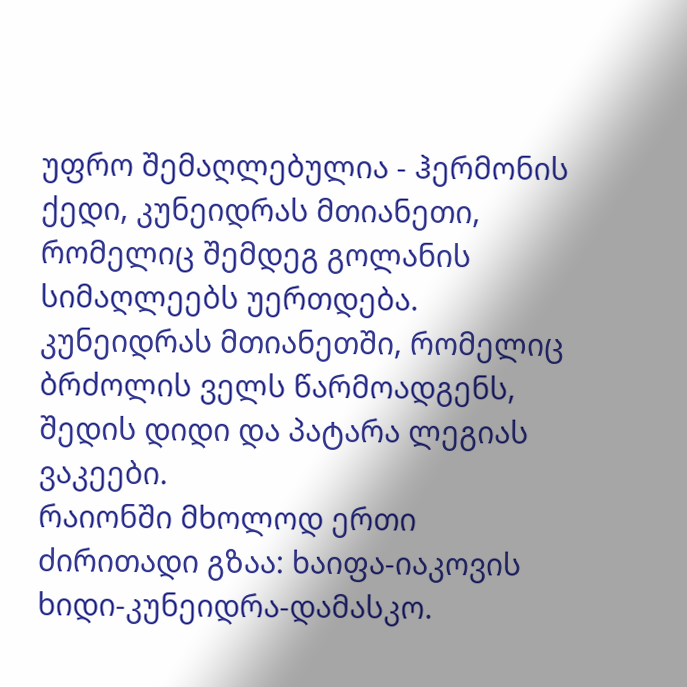უფრო შემაღლებულია - ჰერმონის ქედი, კუნეიდრას მთიანეთი, რომელიც შემდეგ გოლანის სიმაღლეებს უერთდება. კუნეიდრას მთიანეთში, რომელიც ბრძოლის ველს წარმოადგენს, შედის დიდი და პატარა ლეგიას ვაკეები.
რაიონში მხოლოდ ერთი ძირითადი გზაა: ხაიფა-იაკოვის ხიდი-კუნეიდრა-დამასკო.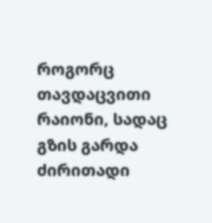როგორც თავდაცვითი რაიონი, სადაც გზის გარდა ძირითადი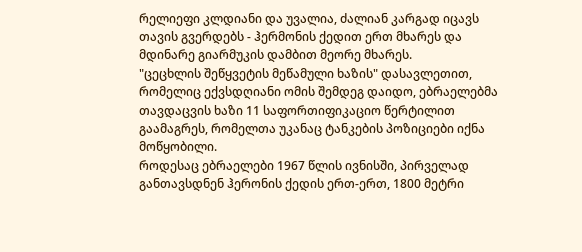რელიეფი კლდიანი და უვალია, ძალიან კარგად იცავს თავის გვერდებს - ჰერმონის ქედით ერთ მხარეს და მდინარე გიარმუკის დამბით მეორე მხარეს.
"ცეცხლის შეწყვეტის მეწამული ხაზის" დასავლეთით, რომელიც ექვსდღიანი ომის შემდეგ დაიდო, ებრაელებმა თავდაცვის ხაზი 11 საფორთიფიკაციო წერტილით გაამაგრეს, რომელთა უკანაც ტანკების პოზიციები იქნა მოწყობილი.
როდესაც ებრაელები 1967 წლის ივნისში, პირველად განთავსდნენ ჰერონის ქედის ერთ-ერთ, 1800 მეტრი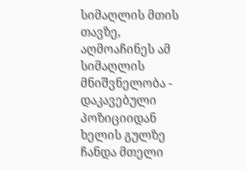სიმაღლის მთის თავზე, აღმოაჩინეს ამ სიმაღლის მნიშვნელობა - დაკავებული პოზიციიდან ხელის გულზე ჩანდა მთელი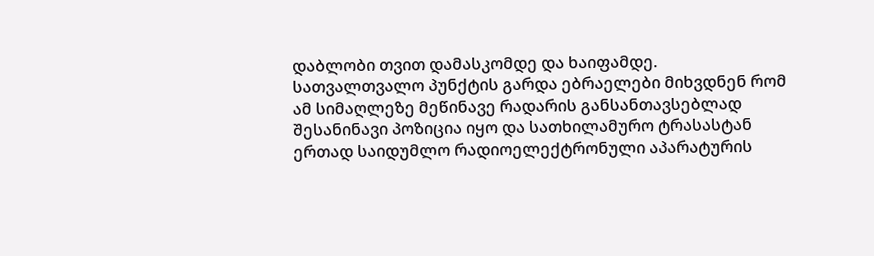დაბლობი თვით დამასკომდე და ხაიფამდე. სათვალთვალო პუნქტის გარდა ებრაელები მიხვდნენ რომ ამ სიმაღლეზე მეწინავე რადარის განსანთავსებლად შესანინავი პოზიცია იყო და სათხილამურო ტრასასტან ერთად საიდუმლო რადიოელექტრონული აპარატურის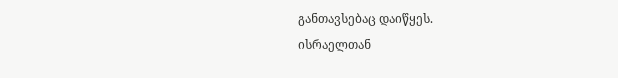განთავსებაც დაიწყეს.
ისრაელთან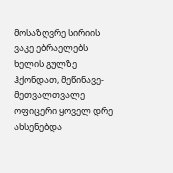მოსაზღვრე სირიის ვაკე ებრაელებს ხელის გულზე ჰქონდათ, მეწინავე-მეთვალთვალე ოფიცერი ყოველ დრე ახსენებდა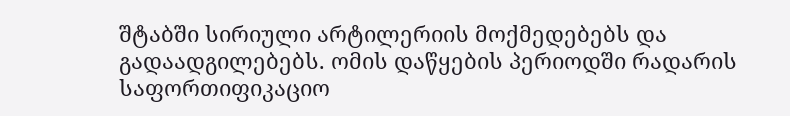შტაბში სირიული არტილერიის მოქმედებებს და გადაადგილებებს. ომის დაწყების პერიოდში რადარის საფორთიფიკაციო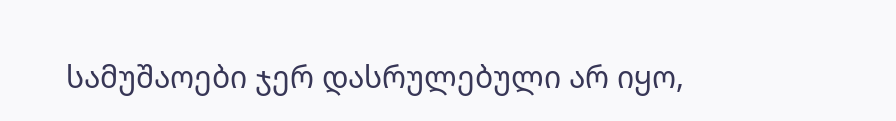სამუშაოები ჯერ დასრულებული არ იყო,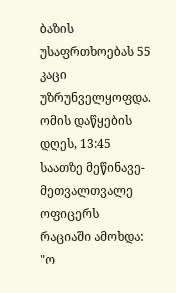ბაზის უსაფრთხოებას 55 კაცი უზრუნველყოფდა. ომის დაწყების დღეს, 13:45 საათზე მეწინავე-მეთვალთვალე ოფიცერს რაციაში ამოხდა: "ო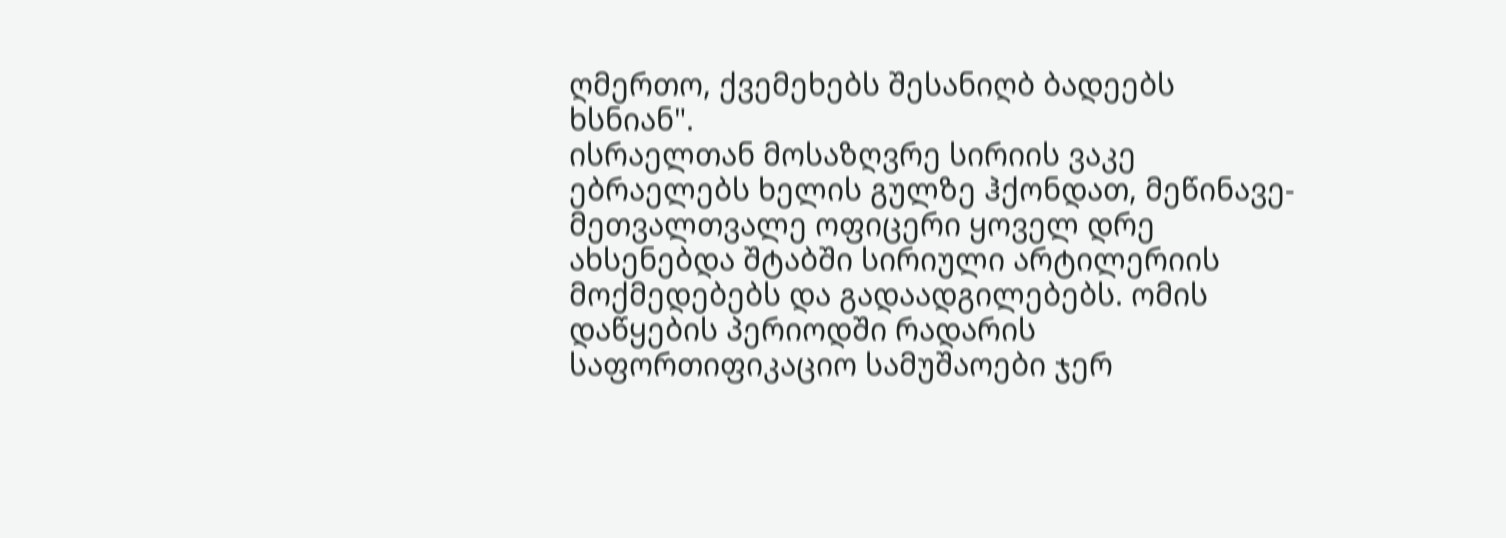ღმერთო, ქვემეხებს შესანიღბ ბადეებს ხსნიან".
ისრაელთან მოსაზღვრე სირიის ვაკე ებრაელებს ხელის გულზე ჰქონდათ, მეწინავე-მეთვალთვალე ოფიცერი ყოველ დრე ახსენებდა შტაბში სირიული არტილერიის მოქმედებებს და გადაადგილებებს. ომის დაწყების პერიოდში რადარის საფორთიფიკაციო სამუშაოები ჯერ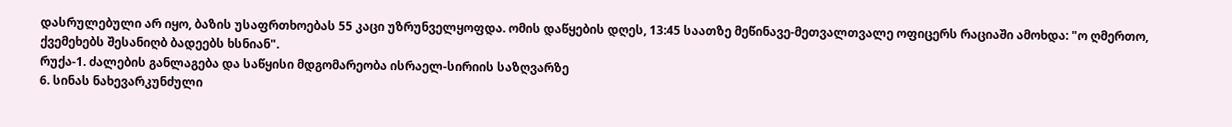დასრულებული არ იყო, ბაზის უსაფრთხოებას 55 კაცი უზრუნველყოფდა. ომის დაწყების დღეს, 13:45 საათზე მეწინავე-მეთვალთვალე ოფიცერს რაციაში ამოხდა: "ო ღმერთო, ქვემეხებს შესანიღბ ბადეებს ხსნიან".
რუქა-1. ძალების განლაგება და საწყისი მდგომარეობა ისრაელ-სირიის საზღვარზე
6. სინას ნახევარკუნძული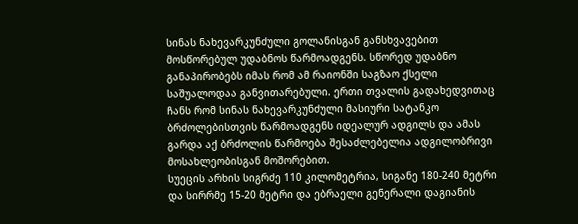სინას ნახევარკუნძული გოლანისგან განსხვავებით მოსწორებულ უდაბნოს წარმოადგენს. სწორედ უდაბნო განაპირობებს იმას რომ ამ რაიონში საგზაო ქსელი საშუალოდაა განვითარებული. ერთი თვალის გადახედვითაც ჩანს რომ სინას ნახევარკუნძული მასიური სატანკო ბრძოლებისთვის წარმოადგენს იდეალურ ადგილს და ამას გარდა აქ ბრძოლის წარმოება შესაძლებელია ადგილობრივი მოსახლეობისგან მოშორებით.
სუეცის არხის სიგრძე 110 კილომეტრია, სიგანე 180-240 მეტრი და სირრმე 15-20 მეტრი და ებრაელი გენერალი დაგიანის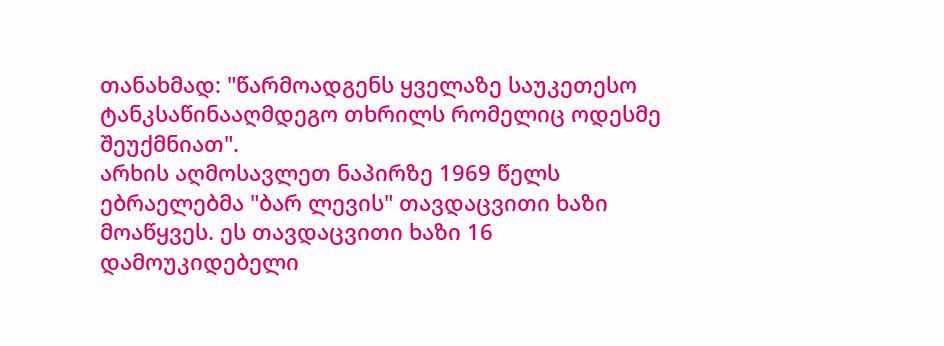თანახმად: "წარმოადგენს ყველაზე საუკეთესო ტანკსაწინააღმდეგო თხრილს რომელიც ოდესმე შეუქმნიათ".
არხის აღმოსავლეთ ნაპირზე 1969 წელს ებრაელებმა "ბარ ლევის" თავდაცვითი ხაზი მოაწყვეს. ეს თავდაცვითი ხაზი 16 დამოუკიდებელი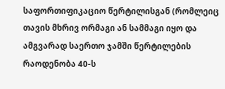საფორთიფიკაციო წერტილისგან (რომლეიც თავის მხრივ ორმაგი ან სამმაგი იყო და ამგვარად საერთო ჯამში წერტილების რაოდენობა 40-ს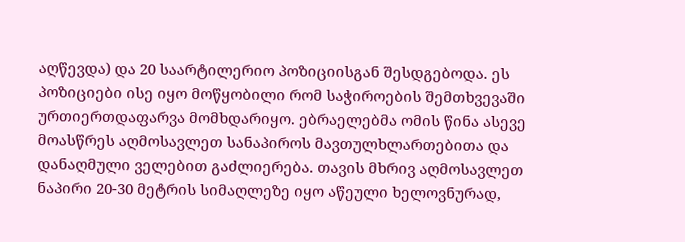აღწევდა) და 20 საარტილერიო პოზიციისგან შესდგებოდა. ეს პოზიციები ისე იყო მოწყობილი რომ საჭიროების შემთხვევაში ურთიერთდაფარვა მომხდარიყო. ებრაელებმა ომის წინა ასევე მოასწრეს აღმოსავლეთ სანაპიროს მავთულხლართებითა და დანაღმული ველებით გაძლიერება. თავის მხრივ აღმოსავლეთ ნაპირი 20-30 მეტრის სიმაღლეზე იყო აწეული ხელოვნურად,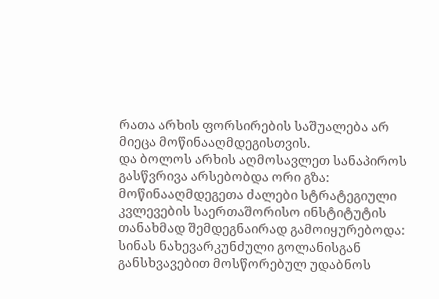რათა არხის ფორსირების საშუალება არ მიეცა მოწინააღმდეგისთვის.
და ბოლოს არხის აღმოსავლეთ სანაპიროს გასწვრივა არსებობდა ორი გზა:
მოწინააღმდეგეთა ძალები სტრატეგიული კვლევების საერთაშორისო ინსტიტუტის თანახმად შემდეგნაირად გამოიყურებოდა:
სინას ნახევარკუნძული გოლანისგან განსხვავებით მოსწორებულ უდაბნოს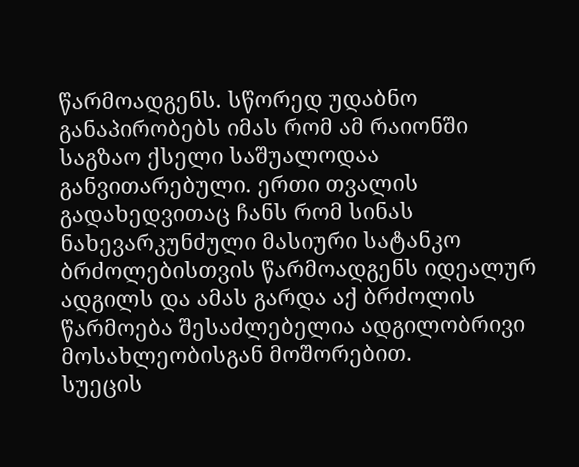წარმოადგენს. სწორედ უდაბნო განაპირობებს იმას რომ ამ რაიონში საგზაო ქსელი საშუალოდაა განვითარებული. ერთი თვალის გადახედვითაც ჩანს რომ სინას ნახევარკუნძული მასიური სატანკო ბრძოლებისთვის წარმოადგენს იდეალურ ადგილს და ამას გარდა აქ ბრძოლის წარმოება შესაძლებელია ადგილობრივი მოსახლეობისგან მოშორებით.
სუეცის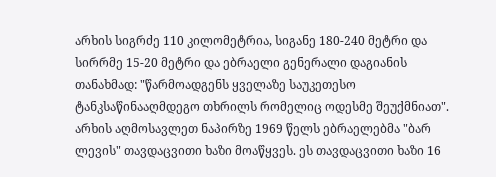არხის სიგრძე 110 კილომეტრია, სიგანე 180-240 მეტრი და სირრმე 15-20 მეტრი და ებრაელი გენერალი დაგიანის თანახმად: "წარმოადგენს ყველაზე საუკეთესო ტანკსაწინააღმდეგო თხრილს რომელიც ოდესმე შეუქმნიათ".
არხის აღმოსავლეთ ნაპირზე 1969 წელს ებრაელებმა "ბარ ლევის" თავდაცვითი ხაზი მოაწყვეს. ეს თავდაცვითი ხაზი 16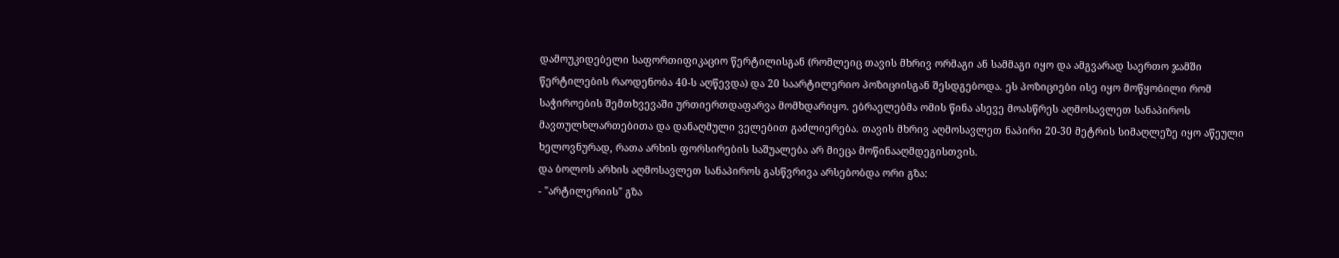დამოუკიდებელი საფორთიფიკაციო წერტილისგან (რომლეიც თავის მხრივ ორმაგი ან სამმაგი იყო და ამგვარად საერთო ჯამში წერტილების რაოდენობა 40-ს აღწევდა) და 20 საარტილერიო პოზიციისგან შესდგებოდა. ეს პოზიციები ისე იყო მოწყობილი რომ საჭიროების შემთხვევაში ურთიერთდაფარვა მომხდარიყო. ებრაელებმა ომის წინა ასევე მოასწრეს აღმოსავლეთ სანაპიროს მავთულხლართებითა და დანაღმული ველებით გაძლიერება. თავის მხრივ აღმოსავლეთ ნაპირი 20-30 მეტრის სიმაღლეზე იყო აწეული ხელოვნურად, რათა არხის ფორსირების საშუალება არ მიეცა მოწინააღმდეგისთვის.
და ბოლოს არხის აღმოსავლეთ სანაპიროს გასწვრივა არსებობდა ორი გზა:
- "არტილერიის" გზა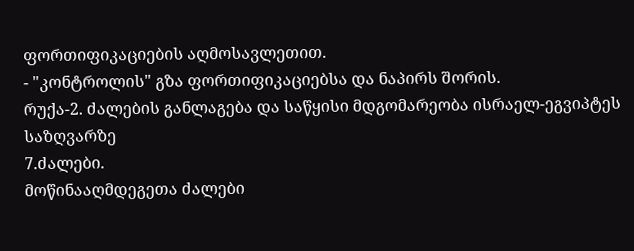ფორთიფიკაციების აღმოსავლეთით.
- "კონტროლის" გზა ფორთიფიკაციებსა და ნაპირს შორის.
რუქა-2. ძალების განლაგება და საწყისი მდგომარეობა ისრაელ-ეგვიპტეს საზღვარზე
7.ძალები.
მოწინააღმდეგეთა ძალები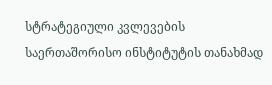სტრატეგიული კვლევების საერთაშორისო ინსტიტუტის თანახმად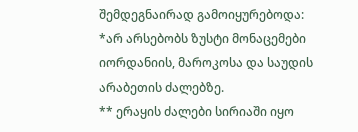შემდეგნაირად გამოიყურებოდა:
*არ არსებობს ზუსტი მონაცემები იორდანიის, მაროკოსა და საუდის არაბეთის ძალებზე.
** ერაყის ძალები სირიაში იყო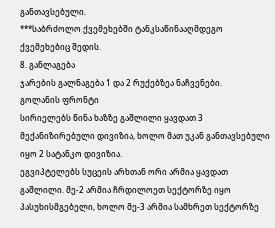განთავსებული.
***საბრძოლო ქვემეხებში ტანკსაწინააღმდეგო ქვემეხებიც შედის.
8. განლაგება
ჯარების გალნაგება 1 და 2 რუქებზეა ნაჩვენები.
გოლანის ფრონტი
სირიელებს წინა ხაზზე გაშლილი ყავდათ 3 მექანიზირებული დივიზია, ხოლო მათ უკან განთავსებული იყო 2 სატანკო დივიზია.
ეგვიპტელებს სუცეის არხთან ორი არმია ყავდათ გაშლილი. მე-2 არმია ჩრდილოეთ სექტორზე იყო პასუხისმგებელი, ხოლო მე-3 არმია სამხრეთ სექტორზე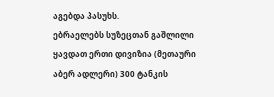აგებდა პასუხს.
ებრაელებს სუზეცთან გაშლილი ყავდათ ერთი დივიზია (მეთაური აბერ ადლერი) 300 ტანკის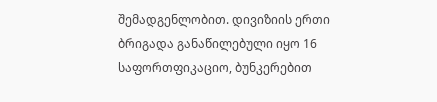შემადგენლობით. დივიზიის ერთი ბრიგადა განაწილებული იყო 16 საფორთფიკაციო, ბუნკერებით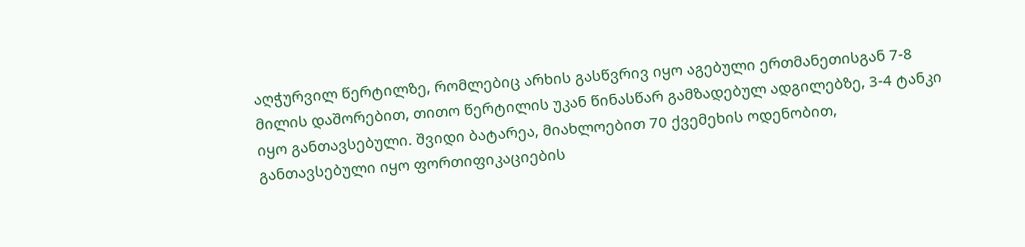აღჭურვილ წერტილზე, რომლებიც არხის გასწვრივ იყო აგებული ერთმანეთისგან 7-8 მილის დაშორებით, თითო წერტილის უკან წინასწარ გამზადებულ ადგილებზე, 3-4 ტანკი იყო განთავსებული. შვიდი ბატარეა, მიახლოებით 70 ქვემეხის ოდენობით, განთავსებული იყო ფორთიფიკაციების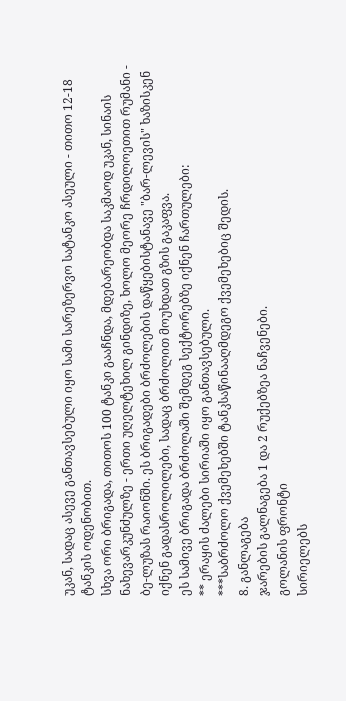უკან, სადაც ასევე განთავსებული იყო სამი სარეზერვო სატანკო ასეული - თითო 12-18 ტანკის ოდენობით.
სხვა ორი ბრიგადა, თითოს 100 ტანკი გააჩნდა, მდებარეობდა საკმაოდ უკან, სინაის ნახევარკუნძულზე - ერთი უღელტეხილ გინდიზე, ხოლო მეორე ჩრდილოეთით რუმანი - ბე-ლუზას რაიონში. ეს ბრიგადები ბრძოლების დაწყებისტანავე "ბარ-ლევის" ხაზისკენ იქნენ გადასროლილები, სადაც ბრძოლით მოუხდათ გზის გაკაფვა.
ეს სამივე ბრიგადა ბრძოლაში შემდეგ სექტორებზე იქნენ ჩართულები:
** ერაყის ძალები სირიაში იყო განთავსებული.
***საბრძოლო ქვემეხებში ტანკსაწინააღმდეგო ქვემეხებიც შედის.
8. განლაგება
ჯარების გალნაგება 1 და 2 რუქებზეა ნაჩვენები.
გოლანის ფრონტი
სირიელებს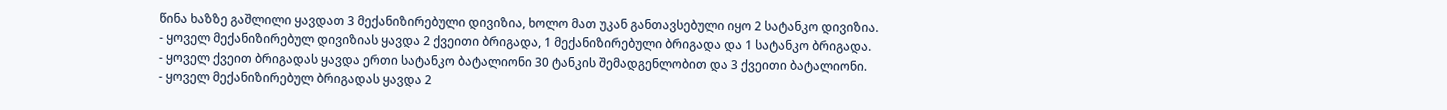წინა ხაზზე გაშლილი ყავდათ 3 მექანიზირებული დივიზია, ხოლო მათ უკან განთავსებული იყო 2 სატანკო დივიზია.
- ყოველ მექანიზირებულ დივიზიას ყავდა 2 ქვეითი ბრიგადა, 1 მექანიზირებული ბრიგადა და 1 სატანკო ბრიგადა.
- ყოველ ქვეით ბრიგადას ყავდა ერთი სატანკო ბატალიონი 30 ტანკის შემადგენლობით და 3 ქვეითი ბატალიონი.
- ყოველ მექანიზირებულ ბრიგადას ყავდა 2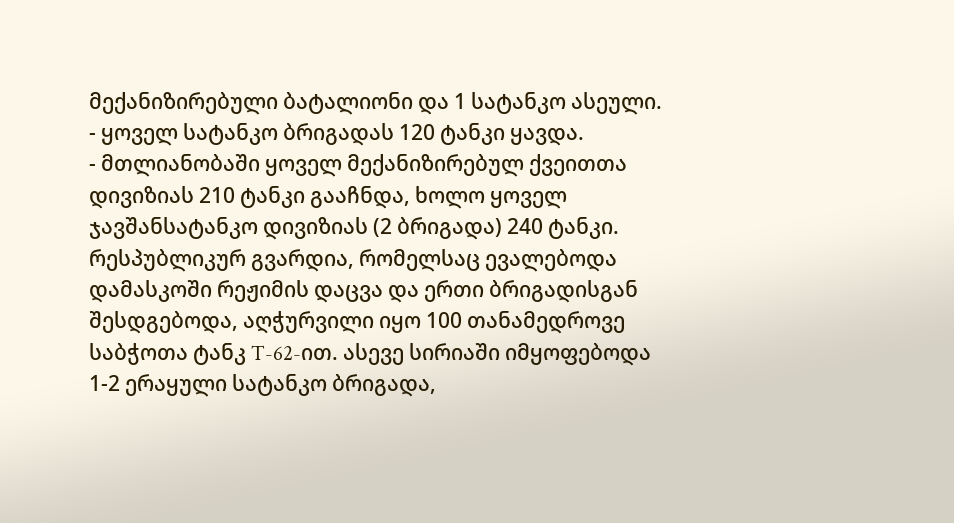მექანიზირებული ბატალიონი და 1 სატანკო ასეული.
- ყოველ სატანკო ბრიგადას 120 ტანკი ყავდა.
- მთლიანობაში ყოველ მექანიზირებულ ქვეითთა დივიზიას 210 ტანკი გააჩნდა, ხოლო ყოველ ჯავშანსატანკო დივიზიას (2 ბრიგადა) 240 ტანკი.
რესპუბლიკურ გვარდია, რომელსაც ევალებოდა დამასკოში რეჟიმის დაცვა და ერთი ბრიგადისგან შესდგებოდა, აღჭურვილი იყო 100 თანამედროვე საბჭოთა ტანკ T-62-ით. ასევე სირიაში იმყოფებოდა 1-2 ერაყული სატანკო ბრიგადა,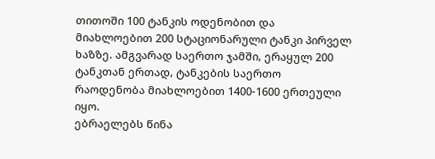თითოში 100 ტანკის ოდენობით და მიახლოებით 200 სტაციონარული ტანკი პირველ ხაზზე. ამგვარად საერთო ჯამში, ერაყულ 200 ტანკთან ერთად, ტანკების საერთო რაოდენობა მიახლოებით 1400-1600 ერთეული იყო.
ებრაელებს წინა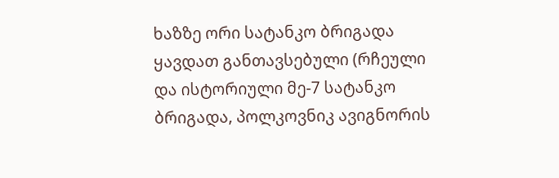ხაზზე ორი სატანკო ბრიგადა ყავდათ განთავსებული (რჩეული და ისტორიული მე-7 სატანკო ბრიგადა, პოლკოვნიკ ავიგნორის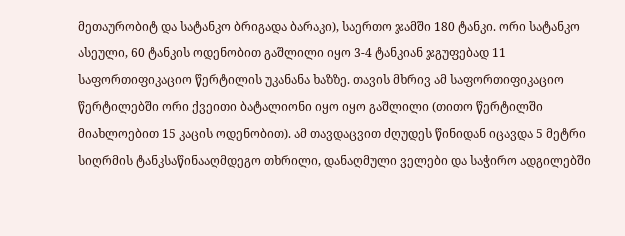მეთაურობიტ და სატანკო ბრიგადა ბარაკი), საერთო ჯამში 180 ტანკი. ორი სატანკო ასეული, 60 ტანკის ოდენობით გაშლილი იყო 3-4 ტანკიან ჯგუფებად 11 საფორთიფიკაციო წერტილის უკანანა ხაზზე. თავის მხრივ ამ საფორთიფიკაციო წერტილებში ორი ქვეითი ბატალიონი იყო იყო გაშლილი (თითო წერტილში მიახლოებით 15 კაცის ოდენობით). ამ თავდაცვით ძღუდეს წინიდან იცავდა 5 მეტრი სიღრმის ტანკსაწინააღმდეგო თხრილი, დანაღმული ველები და საჭირო ადგილებში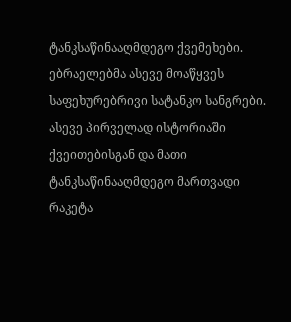ტანკსაწინააღმდეგო ქვემეხები. ებრაელებმა ასევე მოაწყვეს საფეხურებრივი სატანკო სანგრები. ასევე პირველად ისტორიაში ქვეითებისგან და მათი ტანკსაწინააღმდეგო მართვადი რაკეტა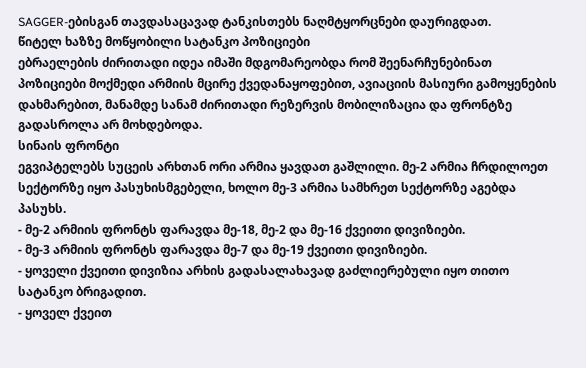SAGGER-ებისგან თავდასაცავად ტანკისთებს ნაღმტყორცნები დაურიგდათ.
წიტელ ხაზზე მოწყობილი სატანკო პოზიციები
ებრაელების ძირითადი იდეა იმაში მდგომარეობდა რომ შეენარჩუნებინათ პოზიციები მოქმედი არმიის მცირე ქვედანაყოფებით, ავიაციის მასიური გამოყენების დახმარებით, მანამდე სანამ ძირითადი რეზერვის მობილიზაცია და ფრონტზე გადასროლა არ მოხდებოდა.
სინაის ფრონტი
ეგვიპტელებს სუცეის არხთან ორი არმია ყავდათ გაშლილი. მე-2 არმია ჩრდილოეთ სექტორზე იყო პასუხისმგებელი, ხოლო მე-3 არმია სამხრეთ სექტორზე აგებდა პასუხს.
- მე-2 არმიის ფრონტს ფარავდა მე-18, მე-2 და მე-16 ქვეითი დივიზიები.
- მე-3 არმიის ფრონტს ფარავდა მე-7 და მე-19 ქვეითი დივიზიები.
- ყოველი ქვეითი დივიზია არხის გადასალახავად გაძლიერებული იყო თითო სატანკო ბრიგადით.
- ყოველ ქვეით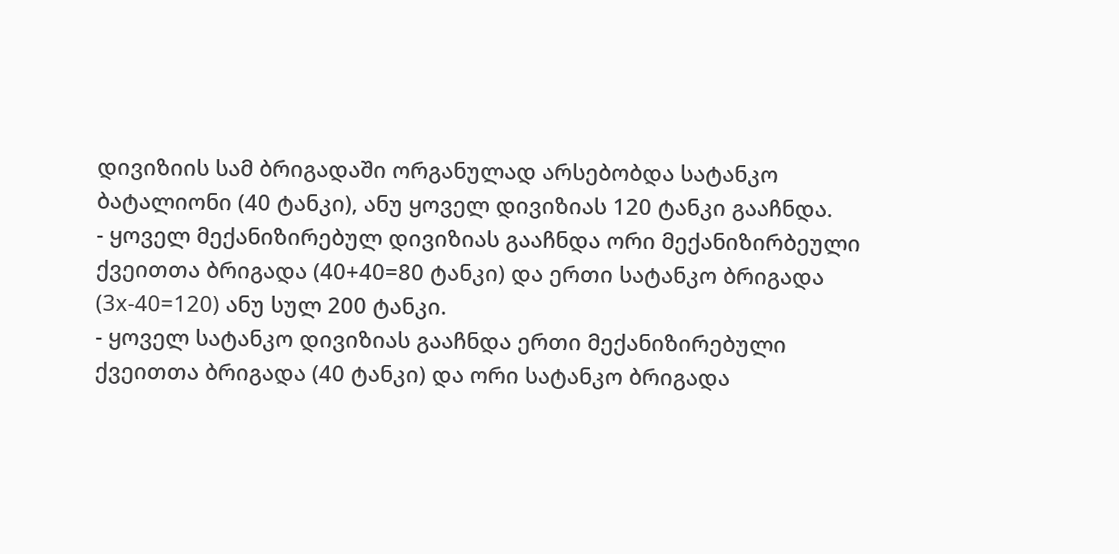დივიზიის სამ ბრიგადაში ორგანულად არსებობდა სატანკო ბატალიონი (40 ტანკი), ანუ ყოველ დივიზიას 120 ტანკი გააჩნდა.
- ყოველ მექანიზირებულ დივიზიას გააჩნდა ორი მექანიზირბეული ქვეითთა ბრიგადა (40+40=80 ტანკი) და ერთი სატანკო ბრიგადა (3x-40=120) ანუ სულ 200 ტანკი.
- ყოველ სატანკო დივიზიას გააჩნდა ერთი მექანიზირებული ქვეითთა ბრიგადა (40 ტანკი) და ორი სატანკო ბრიგადა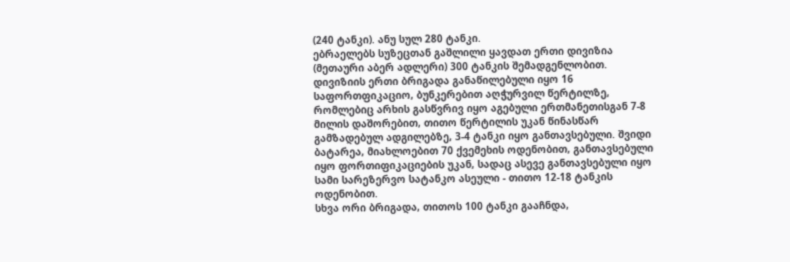(240 ტანკი). ანუ სულ 280 ტანკი.
ებრაელებს სუზეცთან გაშლილი ყავდათ ერთი დივიზია (მეთაური აბერ ადლერი) 300 ტანკის შემადგენლობით. დივიზიის ერთი ბრიგადა განაწილებული იყო 16 საფორთფიკაციო, ბუნკერებით აღჭურვილ წერტილზე, რომლებიც არხის გასწვრივ იყო აგებული ერთმანეთისგან 7-8 მილის დაშორებით, თითო წერტილის უკან წინასწარ გამზადებულ ადგილებზე, 3-4 ტანკი იყო განთავსებული. შვიდი ბატარეა, მიახლოებით 70 ქვემეხის ოდენობით, განთავსებული იყო ფორთიფიკაციების უკან, სადაც ასევე განთავსებული იყო სამი სარეზერვო სატანკო ასეული - თითო 12-18 ტანკის ოდენობით.
სხვა ორი ბრიგადა, თითოს 100 ტანკი გააჩნდა,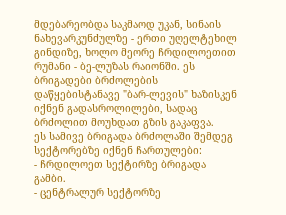მდებარეობდა საკმაოდ უკან, სინაის ნახევარკუნძულზე - ერთი უღელტეხილ გინდიზე, ხოლო მეორე ჩრდილოეთით რუმანი - ბე-ლუზას რაიონში. ეს ბრიგადები ბრძოლების დაწყებისტანავე "ბარ-ლევის" ხაზისკენ იქნენ გადასროლილები, სადაც ბრძოლით მოუხდათ გზის გაკაფვა.
ეს სამივე ბრიგადა ბრძოლაში შემდეგ სექტორებზე იქნენ ჩართულები:
- ჩრდილოეთ სექტირზე ბრიგადა გამბი.
- ცენტრალურ სექტორზე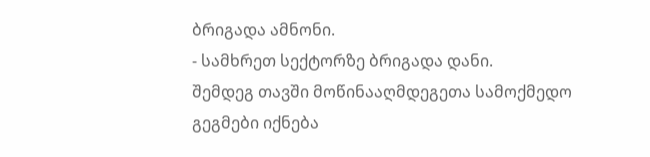ბრიგადა ამნონი.
- სამხრეთ სექტორზე ბრიგადა დანი.
შემდეგ თავში მოწინააღმდეგეთა სამოქმედო გეგმები იქნება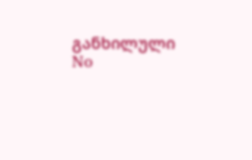განხილული
No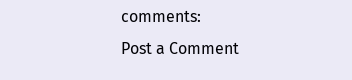comments:
Post a Comment